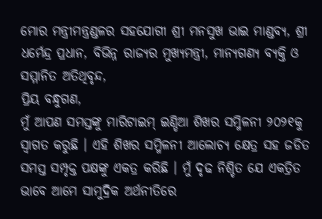ମୋର ମନ୍ତ୍ରୀମନ୍ତ୍ରଣ୍ଡଳର ସହଯୋଗୀ ଶ୍ରୀ ମନସୁଖ ଭାଇ ମାଣ୍ଡବ୍ୟ, ଶ୍ରୀ ଧର୍ମେନ୍ଦ୍ର ପ୍ରଧାନ, ବିଭିନ୍ନ ରାଜ୍ୟର ମୁଖ୍ୟମନ୍ତ୍ରୀ, ମାନ୍ୟଗଣ୍ୟ ବ୍ୟକ୍ତି ଓ ସମ୍ମାନିତ ଅତିଥିବୃନ୍ଦ,
ପ୍ରିୟ ବନ୍ଧୁଗଣ,
ମୁଁ ଆପଣ ସମସ୍ତଙ୍କୁ ମାରିଟାଇମ୍ ଇଣ୍ଡିଆ ଶିଖର ସମ୍ମିଳନୀ ୨୦୨୧କୁ ସ୍ୱାଗତ କରୁଛି । ଏହି ଶିଖର ସମ୍ମିଳନୀ ଆଲୋଚ୍ୟ କ୍ଷେତ୍ର ସହ ଜଡିତ ସମସ୍ତ ସମ୍ପୃକ୍ତ ପକ୍ଷଙ୍କୁ ଏକତ୍ର କରିଛି । ମୁଁ ଦୃଢ ନିଶ୍ଚିତ ଯେ ଏକତ୍ରିତ ଭାବେ ଆମେ ସାମୁଦ୍ରିକ ଅର୍ଥନୀତିରେ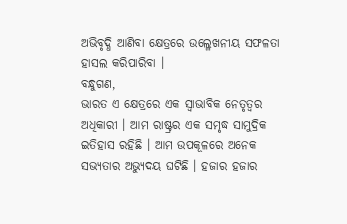ଅଭିବୃଦ୍ଧି ଆଣିବା କ୍ଷେତ୍ରରେ ଉଲ୍ଳେଖନୀୟ ସଫଳତା ହାସଲ କରିପାରିବା ।
ବନ୍ଧୁଗଣ,
ଭାରତ ଏ କ୍ଷେତ୍ରରେ ଏକ ସ୍ୱାଭାବିକ ନେତୃତ୍ୱର ଅଧିକାରୀ । ଆମ ରାଷ୍ଟ୍ରର ଏକ ସମୃଦ୍ଧ ସାମୁଦ୍ରିକ ଇତିହାସ ରହିଛି । ଆମ ଉପକୂଳରେ ଅନେକ ସଭ୍ୟତାର ଅଭ୍ୟୁଦୟ ଘଟିଛି । ହଜାର ହଜାର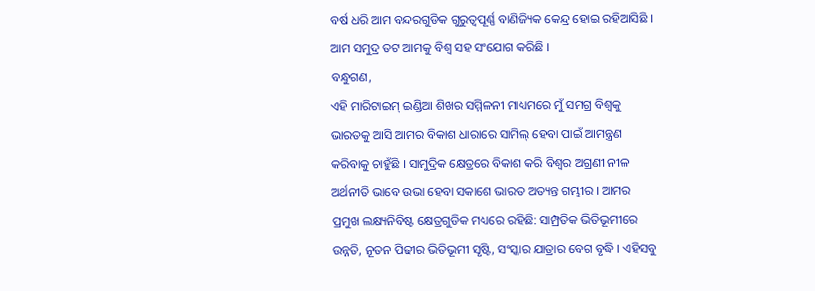ବର୍ଷ ଧରି ଆମ ବନ୍ଦରଗୁଡିକ ଗୁରୁତ୍ୱପୂର୍ଣ୍ଣ ବାଣିଜ୍ୟିକ କେନ୍ଦ୍ର ହୋଇ ରହିଆସିଛି । ଆମ ସମୁଦ୍ର ତଟ ଆମକୁ ବିଶ୍ୱ ସହ ସଂଯୋଗ କରିଛି ।
ବନ୍ଧୁଗଣ,
ଏହି ମାରିଟାଇମ୍ ଇଣ୍ଡିଆ ଶିଖର ସମ୍ମିଳନୀ ମାଧ୍ୟମରେ ମୁଁ ସମଗ୍ର ବିଶ୍ୱକୁ ଭାରତକୁ ଆସି ଆମର ବିକାଶ ଧାରାରେ ସାମିଲ୍ ହେବା ପାଇଁ ଆମନ୍ତ୍ରଣ କରିବାକୁ ଚାହୁଁଛି । ସାମୁଦ୍ରିକ କ୍ଷେତ୍ରରେ ବିକାଶ କରି ବିଶ୍ୱର ଅଗ୍ରଣୀ ନୀଳ ଅର୍ଥନୀତି ଭାବେ ଉଭା ହେବା ସକାଶେ ଭାରତ ଅତ୍ୟନ୍ତ ଗମ୍ଭୀର । ଆମର ପ୍ରମୁଖ ଲକ୍ଷ୍ୟନିବିଷ୍ଟ କ୍ଷେତ୍ରଗୁଡିକ ମଧ୍ୟରେ ରହିଛି: ସାମ୍ପ୍ରତିକ ଭିତିଭୂମୀରେ ଉନ୍ନତି, ନୂତନ ପିଢୀର ଭିତିଭୂମୀ ସୃଷ୍ଟି, ସଂସ୍କାର ଯାତ୍ରାର ବେଗ ବୃଦ୍ଧି । ଏହିସବୁ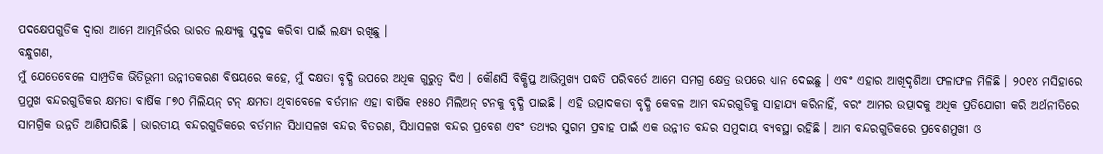ପଦକ୍ଷେପଗୁଡିକ ଦ୍ୱାରା ଆମେ ଆତ୍ମନିର୍ଭର ଭାରତ ଲକ୍ଷ୍ୟକୁ ସୁଦୃଢ କରିବା ପାଇଁ ଲକ୍ଷ୍ୟ ରଖିଛୁ ।
ବନ୍ଧୁଗଣ,
ମୁଁ ଯେତେବେଳେ ସାମ୍ପ୍ରତିକ ଭିତିଭୂମୀ ଉନ୍ନୀତକରଣ ବିଷୟରେ କହେ, ମୁଁ ଦକ୍ଷତା ବୃଦ୍ଧି ଉପରେ ଅଧିକ ଗୁରୁତ୍ୱ ଦିଏ । କୌଣସି ବିକ୍ଷିପ୍ତ ଆଭିମୁଖ୍ୟ ପଦ୍ଧତି ପରିବର୍ତେ ଆମେ ସମଗ୍ର କ୍ଷେତ୍ର ଉପରେ ଧ୍ୟାନ ଦେଇଛୁ । ଏବଂ ଏହାର ଆଖିଦୃଶିଆ ଫଳାଫଳ ମିଳିଛି । ୨୦୧୪ ମସିହାରେ ପ୍ରମୁଖ ବନ୍ଦରଗୁଡିକର କ୍ଷମତା ବାର୍ଷିକ ୮୭୦ ମିଲିୟନ୍ ଟନ୍ କ୍ଷମତା ଥିବାବେଳେ ବର୍ତମାନ ଏହା ବାର୍ଷିକ ୧୫୫୦ ମିଲିଅନ୍ ଟନକୁ ବୃଦ୍ଧି ପାଇଛି । ଏହି ଉତ୍ପାଦକତା ବୃଦ୍ଧି କେବଳ ଆମ ବନ୍ଦରଗୁଡିକୁ ସାହାଯ୍ୟ କରିନାହିଁ, ବରଂ ଆମର ଉତ୍ପାଦକୁ ଅଧିକ ପ୍ରତିଯୋଗୀ କରି ଅର୍ଥନୀତିରେ ସାମଗ୍ରିକ ଉନ୍ନତି ଆଣିପାରିଛି । ଭାରତୀୟ ବନ୍ଦରଗୁଡିକରେ ବର୍ତମାନ ସିଧାସଳଖ ବନ୍ଦର ବିତରଣ, ସିଧାସଳଖ ବନ୍ଦର ପ୍ରବେଶ ଏବଂ ତଥ୍ୟର ସୁଗମ ପ୍ରବାହ ପାଇଁ ଏକ ଉନ୍ନୀତ ବନ୍ଦର ସମୁଦାୟ ବ୍ୟବସ୍ଥା ରହିଛି । ଆମ ବନ୍ଦରଗୁଡିକରେ ପ୍ରବେଶମୁଖୀ ଓ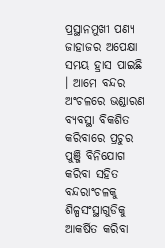ପ୍ରସ୍ଥାନମୁଖୀ ପଣ୍ୟ ଜାହାଜର ଅପେକ୍ଷା ସମୟ ହ୍ରାସ ପାଇଛି । ଆମେ ବନ୍ଦର ଅଂଚଳରେ ଭଣ୍ଡାରଣ ବ୍ୟବସ୍ଥା ବିକଶିତ କରିବାରେ ପ୍ରଚୁର ପୁଞ୍ଜି ବିନିଯୋଗ କରିବା ସହିତ ବନ୍ଦରାଂଚଳକୁ ଶିଳ୍ପସଂସ୍ଥାଗୁଡିକୁ ଆକର୍ଷିତ କରିବା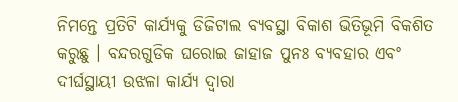ନିମନ୍ତେ ପ୍ରତିଟି କାର୍ଯ୍ୟକୁ ଡିଜିଟାଲ ବ୍ୟବସ୍ଥା ବିକାଶ ଭିତିଭୂମି ବିକଶିତ କରୁଛୁ । ବନ୍ଦରଗୁଡିକ ଘରୋଇ ଜାହାଜ ପୁନଃ ବ୍ୟବହାର ଏବଂ ଦୀର୍ଘସ୍ଥାୟୀ ଉଝଳା କାର୍ଯ୍ୟ ଦ୍ୱାରା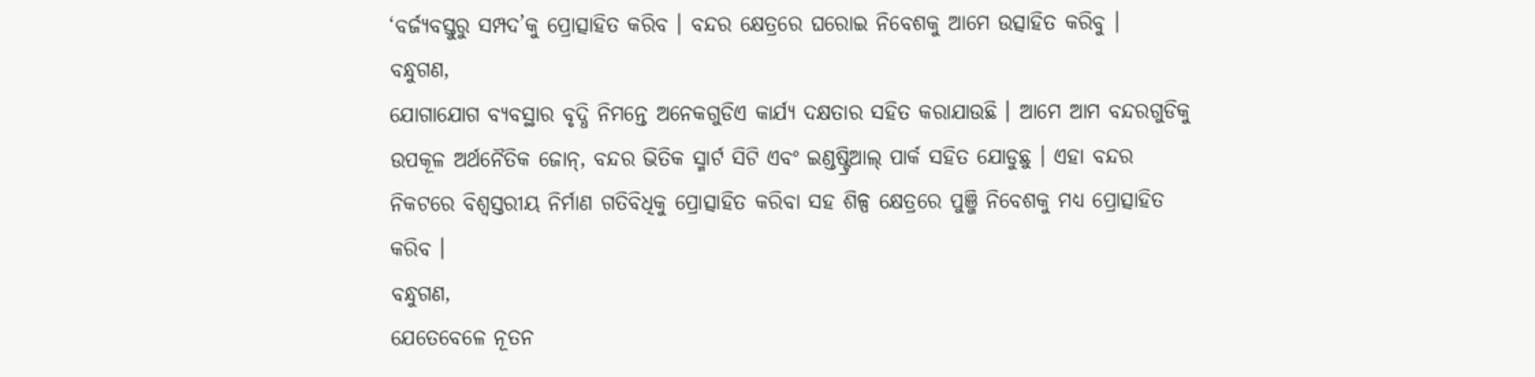‘ବର୍ଜ୍ୟବସ୍ତୁରୁ ସମ୍ପଦ’କୁ ପ୍ରୋତ୍ସାହିତ କରିବ । ବନ୍ଦର କ୍ଷେତ୍ରରେ ଘରୋଇ ନିବେଶକୁ ଆମେ ଉତ୍ସାହିତ କରିବୁ ।
ବନ୍ଧୁଗଣ,
ଯୋଗାଯୋଗ ବ୍ୟବସ୍ଥାର ବୃଦ୍ଧି ନିମନ୍ତେ ଅନେକଗୁଡିଏ କାର୍ଯ୍ୟ ଦକ୍ଷତାର ସହିତ କରାଯାଉଛି । ଆମେ ଆମ ବନ୍ଦରଗୁଡିକୁ ଉପକୂଳ ଅର୍ଥନୈତିକ ଜୋନ୍, ବନ୍ଦର ଭିତିକ ସ୍ମାର୍ଟ ସିଟି ଏବଂ ଇଣ୍ଡଷ୍ଟ୍ରିଆଲ୍ ପାର୍କ ସହିତ ଯୋଡୁଛୁ । ଏହା ବନ୍ଦର ନିକଟରେ ବିଶ୍ୱସ୍ତରୀୟ ନିର୍ମାଣ ଗତିବିଧିକୁ ପ୍ରୋତ୍ସାହିତ କରିବା ସହ ଶିଳ୍ପ କ୍ଷେତ୍ରରେ ପୁଞ୍ଜି ନିବେଶକୁ ମଧ୍ୟ ପ୍ରୋତ୍ସାହିତ କରିବ ।
ବନ୍ଧୁଗଣ,
ଯେତେବେଳେ ନୂତନ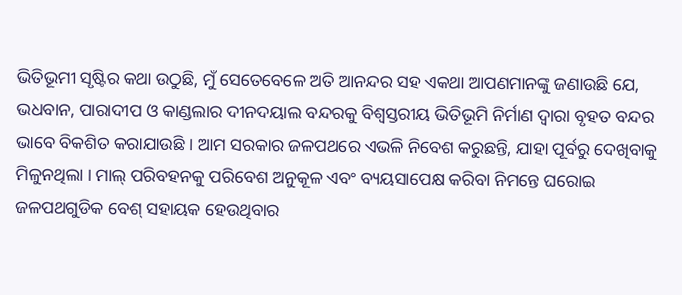ଭିତିଭୂମୀ ସୃଷ୍ଟିର କଥା ଉଠୁଛି, ମୁଁ ସେତେବେଳେ ଅତି ଆନନ୍ଦର ସହ ଏକଥା ଆପଣମାନଙ୍କୁ ଜଣାଉଛି ଯେ, ଭଧବାନ, ପାରାଦୀପ ଓ କାଣ୍ଡଲାର ଦୀନଦୟାଲ ବନ୍ଦରକୁ ବିଶ୍ୱସ୍ତରୀୟ ଭିତିଭୂମି ନିର୍ମାଣ ଦ୍ୱାରା ବୃହତ ବନ୍ଦର ଭାବେ ବିକଶିତ କରାଯାଉଛି । ଆମ ସରକାର ଜଳପଥରେ ଏଭଳି ନିବେଶ କରୁଛନ୍ତି, ଯାହା ପୂର୍ବରୁ ଦେଖିବାକୁ ମିଳୁନଥିଲା । ମାଲ୍ ପରିବହନକୁ ପରିବେଶ ଅନୁକୂଳ ଏବଂ ବ୍ୟୟସାପେକ୍ଷ କରିବା ନିମନ୍ତେ ଘରୋଇ ଜଳପଥଗୁଡିକ ବେଶ୍ ସହାୟକ ହେଉଥିବାର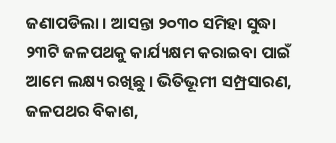ଜଣାପଡିଲା । ଆସନ୍ତା ୨୦୩୦ ସମିହା ସୁଦ୍ଧା ୨୩ଟି ଜଳପଥକୁ କାର୍ଯ୍ୟକ୍ଷମ କରାଇବା ପାଇଁ ଆମେ ଲକ୍ଷ୍ୟ ରଖିଛୁ । ଭିତିଭୂମୀ ସମ୍ପ୍ରସାରଣ, ଜଳପଥର ବିକାଶ,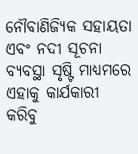ନୌବାଣିଜ୍ୟିକ ସହାୟତା ଏବଂ ନଦୀ ସୂଚନା ବ୍ୟବସ୍ଥା ସୃଷ୍ଟି ମାଧ୍ୟମରେ ଏହାକୁ କାର୍ଯକାରୀ କରିବୁ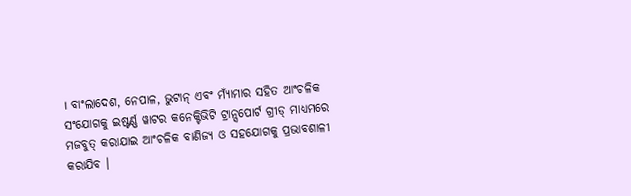। ବାଂଲାଦେଶ, ନେପାଳ, ଭୁଟାନ୍ ଏବଂ ମ୍ୟାଁମାର ସହିତ ଆଂଚଳିକ ସଂଯୋଗକୁ ଇଷ୍ଟର୍ଣ୍ଣ ୱାଟର କନେକ୍ଟିଭିଟି ଟ୍ରାନ୍ସପୋର୍ଟ ଗ୍ରୀଡ୍ ମାଧ୍ୟମରେ ମଜବୁତ୍ କରାଯାଇ ଆଂଚଳିକ ବାଣିଜ୍ୟ ଓ ସହଯୋଗକୁ ପ୍ରଭାବଶାଳୀ କରାଯିବ ।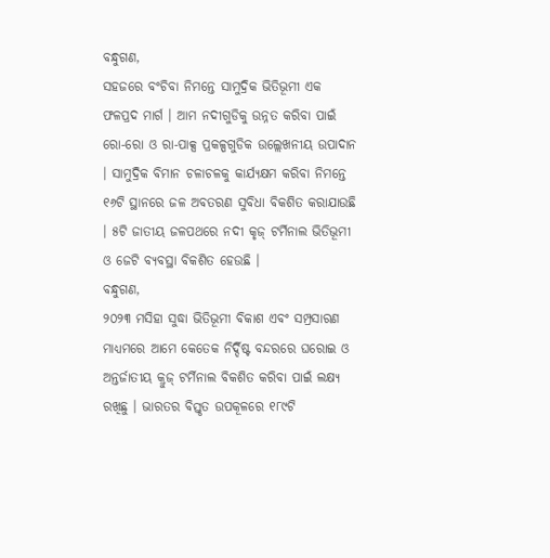ବନ୍ଧୁଗଣ,
ସହଜରେ ବଂଚିବା ନିମନ୍ତେ ସାମୁଦ୍ରିକ ଭିତିଭୂମୀ ଏକ ଫଳପ୍ରଦ ମାର୍ଗ । ଆମ ନଦୀଗୁଡିକୁ ଉନ୍ନତ କରିବା ପାଇଁ ରୋ-ରୋ ଓ ରା-ପାକ୍ସ ପ୍ରକଳ୍ପଗୁଡିକ ଉଲ୍ଲେଖନୀୟ ଉପାଦାନ । ସାମୁଦ୍ରିକ ବିମାନ ଚଳାଚଳକୁ କାର୍ଯ୍ୟକ୍ଷମ କରିବା ନିମନ୍ତେ ୧୬ଟି ସ୍ଥାନରେ ଜଳ ଅବତରଣ ସୁବିଧା ବିକଶିତ କରାଯାଉଛି । ୫ଟି ଜାତୀୟ ଜଳପଥରେ ନଦୀ କୃଜ୍ ଟର୍ମିନାଲ ଭିତିଭୂମୀ ଓ ଜେଟି ବ୍ୟବସ୍ଥା ବିକଶିତ ହେଉଛି ।
ବନ୍ଧୁଗଣ,
୨୦୨୩ ମସିହା ସୁଦ୍ଧା ଭିତିଭୂମୀ ବିକାଶ ଏବଂ ସମ୍ପ୍ରସାରଣ ମାଧ୍ୟମରେ ଆମେ କେତେକ ନିର୍ଦ୍ଦିଷ୍ଟ ବନ୍ଦରରେ ଘରୋଇ ଓ ଅନ୍ତର୍ଜାତୀୟ କ୍ରୁଜ୍ ଟର୍ମିନାଲ ବିକଶିତ କରିବା ପାଇଁ ଲକ୍ଷ୍ୟ ରଖିଛୁ । ଭାରତର ବିସ୍ତୃତ ଉପକୂଳରେ ୧୮୯ଟି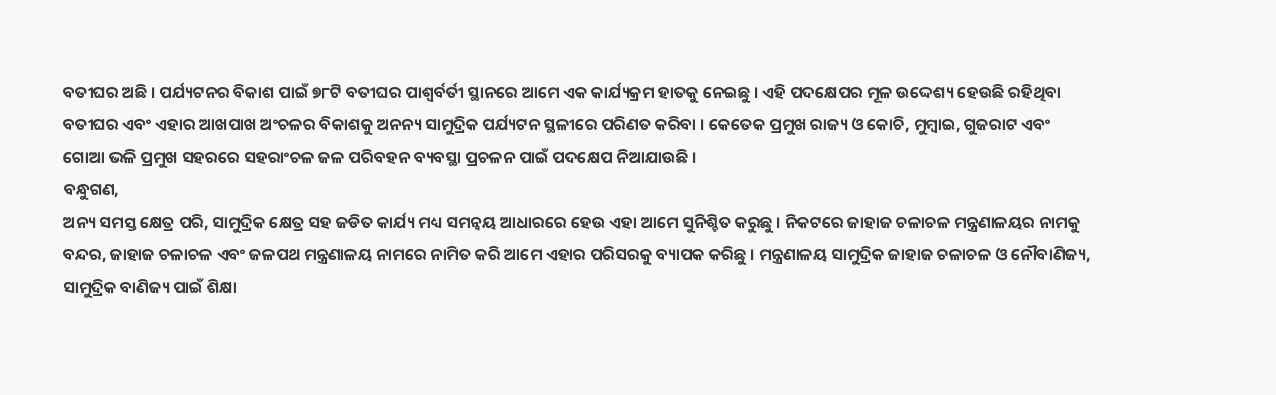ବତୀଘର ଅଛି । ପର୍ଯ୍ୟଟନର ବିକାଶ ପାଇଁ ୭୮ଟି ବତୀଘର ପାଶ୍ୱର୍ବର୍ତୀ ସ୍ଥାନରେ ଆମେ ଏକ କାର୍ଯ୍ୟକ୍ରମ ହାତକୁ ନେଇଛୁ । ଏହି ପଦକ୍ଷେପର ମୂଳ ଉଦ୍ଦେଶ୍ୟ ହେଉଛି ରହିଥିବା ବତୀଘର ଏବଂ ଏହାର ଆଖପାଖ ଅଂଚଳର ବିକାଶକୁ ଅନନ୍ୟ ସାମୁଦ୍ରିକ ପର୍ଯ୍ୟଟନ ସ୍ଥଳୀରେ ପରିଣତ କରିବା । କେତେକ ପ୍ରମୁଖ ରାଜ୍ୟ ଓ କୋଚି, ମୁମ୍ବାଇ, ଗୁଜରାଟ ଏବଂ ଗୋଆ ଭଳି ପ୍ରମୁଖ ସହରରେ ସହରାଂଚଳ ଜଳ ପରିବହନ ବ୍ୟବସ୍ଥା ପ୍ରଚଳନ ପାଇଁ ପଦକ୍ଷେପ ନିଆଯାଉଛି ।
ବନ୍ଧୁଗଣ,
ଅନ୍ୟ ସମସ୍ତ କ୍ଷେତ୍ର ପରି, ସାମୁଦ୍ରିକ କ୍ଷେତ୍ର ସହ ଜଡିତ କାର୍ଯ୍ୟ ମଧ୍ୟ ସମନ୍ୱୟ ଆଧାରରେ ହେଉ ଏହା ଆମେ ସୁନିଶ୍ଚିତ କରୁଛୁ । ନିକଟରେ ଜାହାଜ ଚଳାଚଳ ମନ୍ତ୍ରଣାଳୟର ନାମକୁ ବନ୍ଦର, ଜାହାଜ ଚଳାଚଳ ଏବଂ ଜଳପଥ ମନ୍ତ୍ରଣାଳୟ ନାମରେ ନାମିତ କରି ଆମେ ଏହାର ପରିସରକୁ ବ୍ୟାପକ କରିଛୁ । ମନ୍ତ୍ରଣାଳୟ ସାମୁଦ୍ରିକ ଜାହାଜ ଚଳାଚଳ ଓ ନୌବାଣିଜ୍ୟ, ସାମୁଦ୍ରିକ ବାଣିଜ୍ୟ ପାଇଁ ଶିକ୍ଷା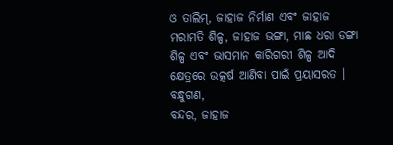ଓ ତାଲିମ୍, ଜାହାଜ ନିର୍ମାଣ ଏବଂ ଜାହାଜ ମରାମତି ଶିଳ୍ପ, ଜାହାଜ ଭଙ୍ଗା, ମାଛ ଧରା ଡଙ୍ଗା ଶିଳ୍ପ ଏବଂ ଭାସମାନ କାରିଗରୀ ଶିଳ୍ପ ଆଦି କ୍ଷେତ୍ରରେ ଉତ୍କର୍ଷ ଆଣିବା ପାଇଁ ପ୍ରୟାସରତ ।
ବନ୍ଧୁଗଣ,
ବନ୍ଦର, ଜାହାଜ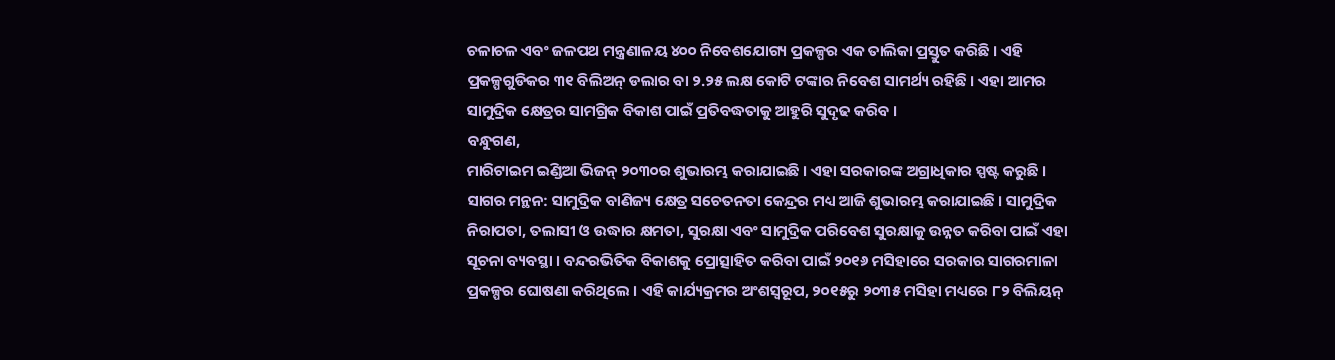ଚଳାଚଳ ଏବଂ ଜଳପଥ ମନ୍ତ୍ରଣାଳୟ ୪୦୦ ନିବେଶଯୋଗ୍ୟ ପ୍ରକଳ୍ପର ଏକ ତାଲିକା ପ୍ରସ୍ତୁତ କରିଛି । ଏହି ପ୍ରକଳ୍ପଗୁଡିକର ୩୧ ବିଲିଅନ୍ ଡଲାର ବା ୨.୨୫ ଲକ୍ଷ କୋଟି ଟଙ୍କାର ନିବେଶ ସାମର୍ଥ୍ୟ ରହିଛି । ଏହା ଆମର ସାମୁଦ୍ରିକ କ୍ଷେତ୍ରର ସାମଗ୍ରିକ ବିକାଶ ପାଇଁ ପ୍ରତିବଦ୍ଧତାକୁ ଆହୁରି ସୁଦୃଢ କରିବ ।
ବନ୍ଧୁଗଣ,
ମାରିଟାଇମ ଇଣ୍ଡିଆ ଭିଜନ୍ ୨୦୩୦ର ଶୁଭାରମ୍ଭ କରାଯାଇଛି । ଏହା ସରକାରଙ୍କ ଅଗ୍ରାଧିକାର ସ୍ପଷ୍ଟ କରୁଛି । ସାଗର ମନ୍ଥନ: ସାମୁଦ୍ରିକ ବାଣିଜ୍ୟ କ୍ଷେତ୍ର ସଚେତନତା କେନ୍ଦ୍ରର ମଧ୍ୟ ଆଜି ଶୁଭାରମ୍ଭ କରାଯାଇଛି । ସାମୁଦ୍ରିକ ନିରାପତା, ତଲାସୀ ଓ ଉଦ୍ଧାର କ୍ଷମତା, ସୁରକ୍ଷା ଏବଂ ସାମୁଦ୍ରିକ ପରିବେଶ ସୁରକ୍ଷାକୁ ଉନ୍ନତ କରିବା ପାଇଁ ଏହା ସୂଚନା ବ୍ୟବସ୍ଥା । ବନ୍ଦରଭିତିକ ବିକାଶକୁ ପ୍ରୋତ୍ସାହିତ କରିବା ପାଇଁ ୨୦୧୬ ମସିହାରେ ସରକାର ସାଗରମାଳା ପ୍ରକଳ୍ପର ଘୋଷଣା କରିଥିଲେ । ଏହି କାର୍ଯ୍ୟକ୍ରମର ଅଂଶସ୍ୱରୂପ, ୨୦୧୫ରୁ ୨୦୩୫ ମସିହା ମଧ୍ୟରେ ୮୨ ବିଲିୟନ୍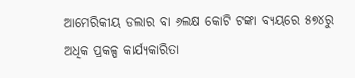ଆମେରିକୀୟ ଡଲାର ବା ୬ଲକ୍ଷ କୋଟି ଟଙ୍କା ବ୍ୟୟରେ ୫୭୪ରୁ ଅଧିକ ପ୍ରକଳ୍ପ କାର୍ଯ୍ୟକାରିତା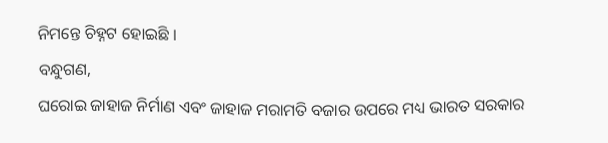ନିମନ୍ତେ ଚିହ୍ନଟ ହୋଇଛି ।
ବନ୍ଧୁଗଣ,
ଘରୋଇ ଜାହାଜ ନିର୍ମାଣ ଏବଂ ଜାହାଜ ମରାମତି ବଜାର ଉପରେ ମଧ୍ୟ ଭାରତ ସରକାର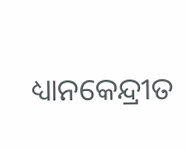ଧ୍ୟାନକେନ୍ଦ୍ରୀତ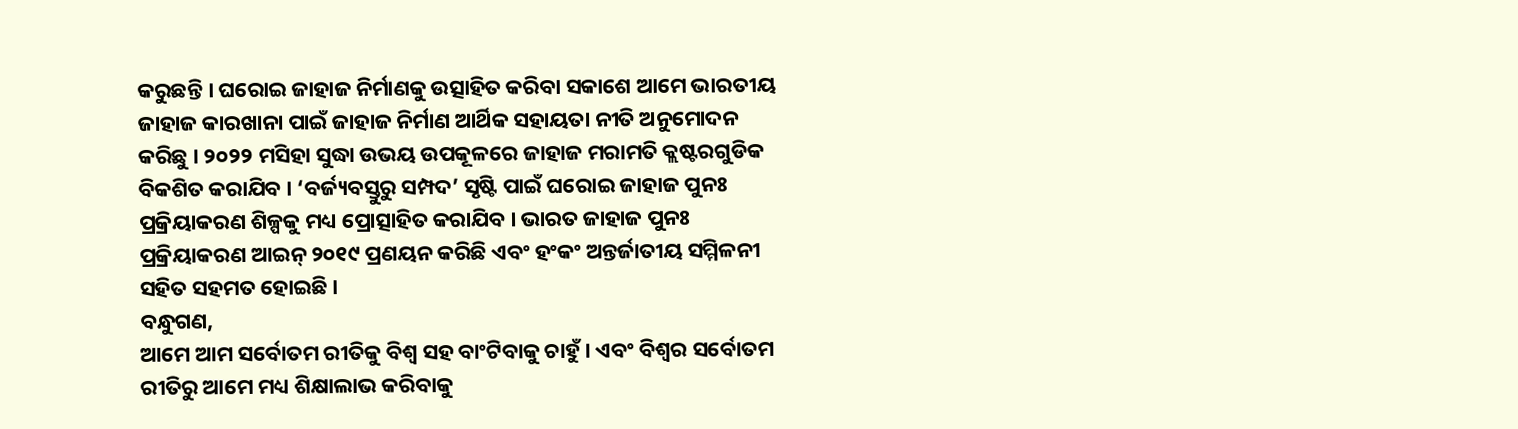କରୁଛନ୍ତି । ଘରୋଇ ଜାହାଜ ନିର୍ମାଣକୁ ଉତ୍ସାହିତ କରିବା ସକାଶେ ଆମେ ଭାରତୀୟ ଜାହାଜ କାରଖାନା ପାଇଁ ଜାହାଜ ନିର୍ମାଣ ଆର୍ଥିକ ସହାୟତା ନୀତି ଅନୁମୋଦନ କରିଛୁ । ୨୦୨୨ ମସିହା ସୁଦ୍ଧା ଉଭୟ ଉପକୂଳରେ ଜାହାଜ ମରାମତି କ୍ଲଷ୍ଟରଗୁଡିକ ବିକଶିତ କରାଯିବ । ‘ବର୍ଜ୍ୟବସ୍ତୁରୁ ସମ୍ପଦ’ ସୃଷ୍ଟି ପାଇଁ ଘରୋଇ ଜାହାଜ ପୁନଃ ପ୍ରକ୍ରିୟାକରଣ ଶିଳ୍ପକୁ ମଧ୍ୟ ପ୍ରୋତ୍ସାହିତ କରାଯିବ । ଭାରତ ଜାହାଜ ପୁନଃ ପ୍ରକ୍ରିୟାକରଣ ଆଇନ୍ ୨୦୧୯ ପ୍ରଣୟନ କରିଛି ଏବଂ ହଂକଂ ଅନ୍ତର୍ଜାତୀୟ ସମ୍ମିଳନୀ ସହିତ ସହମତ ହୋଇଛି ।
ବନ୍ଧୁଗଣ,
ଆମେ ଆମ ସର୍ବୋତମ ରୀତିକୁ ବିଶ୍ୱ ସହ ବାଂଟିବାକୁ ଚାହୁଁ । ଏବଂ ବିଶ୍ୱର ସର୍ବୋତମ ରୀତିରୁ ଆମେ ମଧ୍ୟ ଶିକ୍ଷାଲାଭ କରିବାକୁ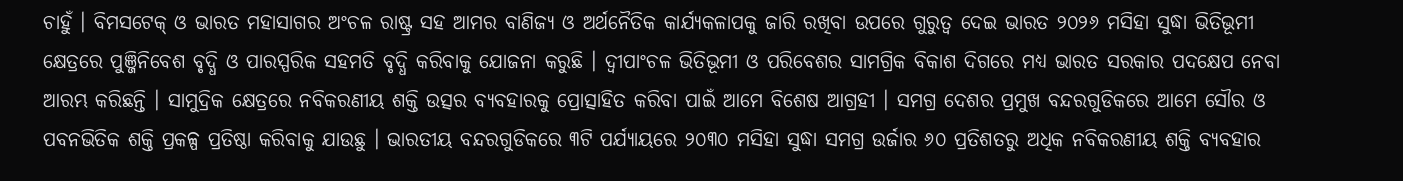ଚାହୁଁ । ବିମସଟେକ୍ ଓ ଭାରତ ମହାସାଗର ଅଂଚଳ ରାଷ୍ଟ୍ର ସହ ଆମର ବାଣିଜ୍ୟ ଓ ଅର୍ଥନୈତିକ କାର୍ଯ୍ୟକଳାପକୁ ଜାରି ରଖିବା ଉପରେ ଗୁରୁତ୍ୱ ଦେଇ ଭାରତ ୨୦୨୬ ମସିହା ସୁଦ୍ଧା ଭିତିଭୂମୀ କ୍ଷେତ୍ରରେ ପୁଞ୍ଜିନିବେଶ ବୃଦ୍ଧି ଓ ପାରସ୍ପରିକ ସହମତି ବୃଦ୍ଧି କରିବାକୁ ଯୋଜନା କରୁଛି । ଦ୍ୱୀପାଂଚଳ ଭିତିଭୂମୀ ଓ ପରିବେଶର ସାମଗ୍ରିକ ବିକାଶ ଦିଗରେ ମଧ୍ୟ ଭାରତ ସରକାର ପଦକ୍ଷେପ ନେବା ଆରମ୍ଭ କରିଛନ୍ତି । ସାମୁଦ୍ରିକ କ୍ଷେତ୍ରରେ ନବିକରଣୀୟ ଶକ୍ତି ଉତ୍ସର ବ୍ୟବହାରକୁ ପ୍ରୋତ୍ସାହିତ କରିବା ପାଇଁ ଆମେ ବିଶେଷ ଆଗ୍ରହୀ । ସମଗ୍ର ଦେଶର ପ୍ରମୁଖ ବନ୍ଦରଗୁଡିକରେ ଆମେ ସୌର ଓ ପବନଭିତିକ ଶକ୍ତି ପ୍ରକଳ୍ପ ପ୍ରତିଷ୍ଠା କରିବାକୁ ଯାଉଛୁ । ଭାରତୀୟ ବନ୍ଦରଗୁଡିକରେ ୩ଟି ପର୍ଯ୍ୟାୟରେ ୨୦୩୦ ମସିହା ସୁଦ୍ଧା ସମଗ୍ର ଉର୍ଜାର ୬୦ ପ୍ରତିଶତରୁ ଅଧିକ ନବିକରଣୀୟ ଶକ୍ତି ବ୍ୟବହାର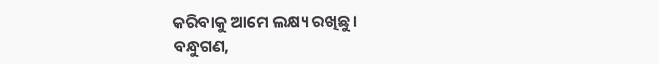କରିବାକୁ ଆମେ ଲକ୍ଷ୍ୟ ରଖିଛୁ ।
ବନ୍ଧୁଗଣ,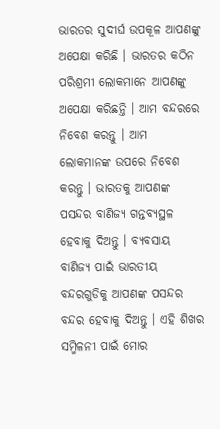ଭାରତର ସୁଦୀର୍ଘ ଉପକୂଳ ଆପଣଙ୍କୁ ଅପେକ୍ଷା କରିଛି । ଭାରତର କଠିନ ପରିଶ୍ରମୀ ଲୋକମାନେ ଆପଣଙ୍କୁ ଅପେକ୍ଷା କରିଛନ୍ତି । ଆମ ବନ୍ଦରରେ ନିବେଶ କରନ୍ତୁ । ଆମ ଲୋକମାନଙ୍କ ଉପରେ ନିବେଶ କରନ୍ତୁ । ଭାରତକୁ ଆପଣଙ୍କ ପସନ୍ଦର ବାଣିଜ୍ୟ ଗନ୍ତବ୍ୟସ୍ଥଳ ହେବାକୁ ଦିଅନ୍ତୁ । ବ୍ୟବସାୟ ବାଣିଜ୍ୟ ପାଇଁ ଭାରତୀୟ ବନ୍ଦରଗୁଡିକୁ ଆପଣଙ୍କ ପସନ୍ଦର ବନ୍ଦର ହେବାକୁ ଦିଅନ୍ତୁ । ଏହି ଶିଖର ସମ୍ମିଳନୀ ପାଇଁ ମୋର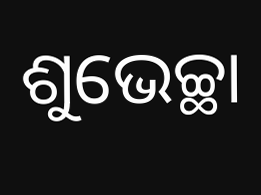ଶୁଭେଚ୍ଛା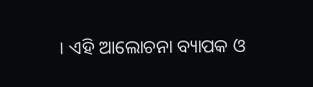। ଏହି ଆଲୋଚନା ବ୍ୟାପକ ଓ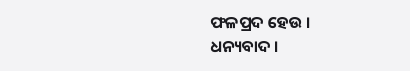ଫଳପ୍ରଦ ହେଉ ।
ଧନ୍ୟବାଦ ।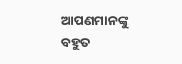ଆପଣମାନଙ୍କୁ ବହୁତ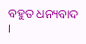ବହୁତ ଧନ୍ୟବାଦ ।